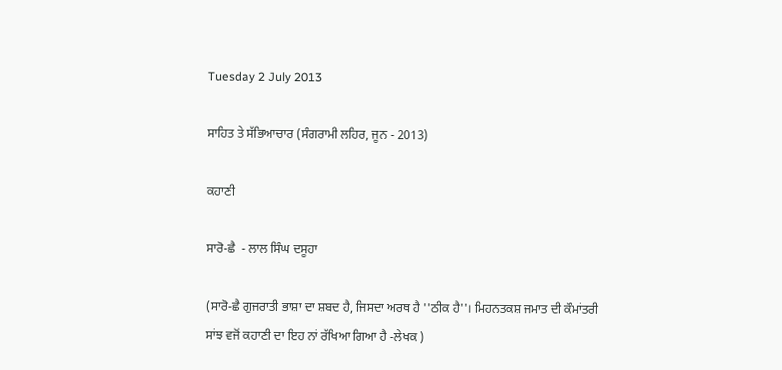Tuesday 2 July 2013

ਸਾਹਿਤ ਤੇ ਸੱਭਿਆਚਾਰ (ਸੰਗਰਾਮੀ ਲਹਿਰ, ਜੂਨ - 2013)

ਕਹਾਣੀ

ਸਾਰੋ-ਛੈ  - ਲਾਲ ਸਿੰਘ ਦਸੂਹਾ

(ਸਾਰੋ-ਛੈ ਗੁਜਰਾਤੀ ਭਾਸ਼ਾ ਦਾ ਸ਼ਬਦ ਹੈ, ਜਿਸਦਾ ਅਰਥ ਹੈ ''ਠੀਕ ਹੈ''। ਮਿਹਨਤਕਸ਼ ਜਮਾਤ ਦੀ ਕੌਮਾਂਤਰੀ ਸਾਂਝ ਵਜੋਂ ਕਹਾਣੀ ਦਾ ਇਹ ਨਾਂ ਰੱਖਿਆ ਗਿਆ ਹੈ -ਲੇਖਕ )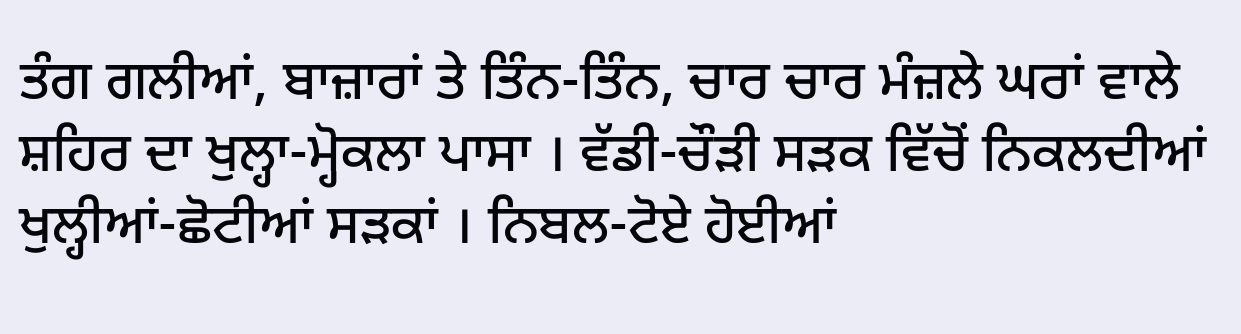ਤੰਗ ਗਲੀਆਂ, ਬਾਜ਼ਾਰਾਂ ਤੇ ਤਿੰਨ-ਤਿੰਨ, ਚਾਰ ਚਾਰ ਮੰਜ਼ਲੇ ਘਰਾਂ ਵਾਲੇ ਸ਼ਹਿਰ ਦਾ ਖੁਲ੍ਹਾ-ਮ੍ਹੋਕਲਾ ਪਾਸਾ । ਵੱਡੀ-ਚੌੜੀ ਸੜਕ ਵਿੱਚੋਂ ਨਿਕਲਦੀਆਂ ਖੁਲ੍ਹੀਆਂ-ਛੋਟੀਆਂ ਸੜਕਾਂ । ਨਿਬਲ-ਟੋਏ ਹੋਈਆਂ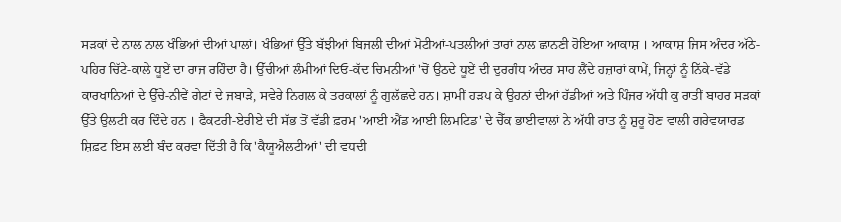ਸੜਕਾਂ ਦੇ ਨਾਲ ਨਾਲ ਖੰਭਿਆਂ ਦੀਆਂ ਪਾਲਾਂ। ਖੰਭਿਆਂ ਉੱਤੇ ਬੱਝੀਆਂ ਬਿਜਲੀ ਦੀਆਂ ਮੋਟੀਆਂ-ਪਤਲੀਆਂ ਤਾਰਾਂ ਨਾਲ ਛਾਨਣੀ ਹੋਇਆ ਆਕਾਸ਼ । ਆਕਾਸ਼ ਜਿਸ ਅੰਦਰ ਅੱਠੇ-ਪਹਿਰ ਚਿੱਟੇ-ਕਾਲੇ ਧੂਏਂ ਦਾ ਰਾਜ ਰਹਿੰਦਾ ਹੈ। ਉੱਚੀਆਂ ਲੰਮੀਆਂ ਦਿਓ-ਕੱਦ ਚਿਮਨੀਆਂ 'ਚੋਂ ਉਠਦੇ ਧੂਏਂ ਦੀ ਦੁਰਗੰਧ ਅੰਦਰ ਸਾਹ ਲੈਂਦੇ ਹਜ਼ਾਰਾਂ ਕਾਮੇਂ, ਜਿਨ੍ਹਾਂ ਨੂੰ ਨਿੱਕੇ-ਵੱਡੇ ਕਾਰਖਾਨਿਆਂ ਦੇ ਉੱਚੇ-ਨੀਵੇਂ ਗੇਟਾਂ ਦੇ ਜਬਾੜੇ, ਸਵੇਰੇ ਨਿਗਲ ਕੇ ਤਰਕਾਲਾਂ ਨੂੰ ਗੁਲੱਛਦੇ ਹਨ। ਸ਼ਾਮੀਂ ਹੜਪ ਕੇ ਉਹਨਾਂ ਦੀਆਂ ਹੱਡੀਆਂ ਅਤੇ ਪਿੰਜਰ ਅੱਧੀ ਕੁ ਰਾਤੀਂ ਬਾਹਰ ਸੜਕਾਂ ਉੱਤੇ ਉਲਟੀ ਕਰ ਦਿੰਦੇ ਹਨ । ਫੈਕਟਰੀ-ਏਰੀਏ ਦੀ ਸੱਭ ਤੋਂ ਵੱਡੀ ਫ਼ਰਮ 'ਆਈ ਐਂਡ ਆਈ ਲਿਮਟਿਡ' ਦੇ ਚੈੱਕ ਭਾਈਵਾਲਾਂ ਨੇ ਅੱਧੀ ਰਾਤ ਨੂੰ ਸ਼ੁਰੂ ਹੋਣ ਵਾਲੀ ਗਰੇਵਯਾਰਡ ਸ਼ਿਫ਼ਟ ਇਸ ਲਈ ਬੰਦ ਕਰਵਾ ਦਿੱਤੀ ਹੈ ਕਿ 'ਕੈਯੂਐਲਟੀਆਂ' ਦੀ ਵਧਦੀ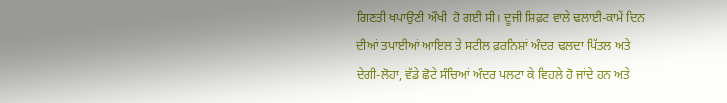ਗਿਣਤੀ ਖਪਾਉਣੀ ਔਖੀ  ਹੋ ਗਈ ਸੀ। ਦੂਜੀ ਸ਼ਿਫ਼ਟ ਵਾਲੇ ਢਲਾਈ-ਕਾਮੇਂ ਦਿਨ ਦੀਆਂ ਤਪਾਈਆਂ ਆਇਲ ਤੇ ਸਟੀਲ ਫ਼ਰਨਿਸ਼ਾਂ ਅੰਦਰ ਢਲਦਾ ਪਿੱਤਲ ਅਤੇ ਦੇਗੀ-ਲੋਹਾ, ਵੱਡੇ ਛੋਟੇ ਸੰਚਿਆਂ ਅੰਦਰ ਪਲਟਾ ਕੇ ਵਿਹਲੇ ਹੋ ਜਾਂਦੇ ਹਨ ਅਤੇ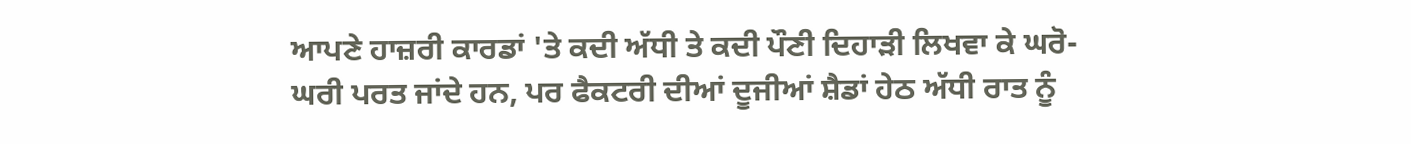ਆਪਣੇ ਹਾਜ਼ਰੀ ਕਾਰਡਾਂ 'ਤੇ ਕਦੀ ਅੱਧੀ ਤੇ ਕਦੀ ਪੌਣੀ ਦਿਹਾੜੀ ਲਿਖਵਾ ਕੇ ਘਰੋ-ਘਰੀ ਪਰਤ ਜਾਂਦੇ ਹਨ, ਪਰ ਫੈਕਟਰੀ ਦੀਆਂ ਦੂਜੀਆਂ ਸ਼ੈਡਾਂ ਹੇਠ ਅੱਧੀ ਰਾਤ ਨੂੰ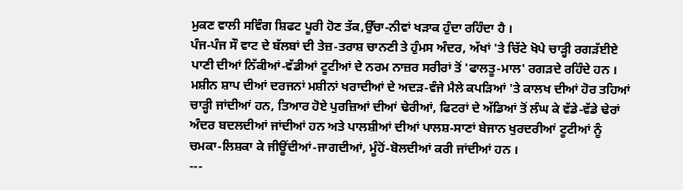ਮੁਕਣ ਵਾਲੀ ਸਵਿੰਗ ਸ਼ਿਫਟ ਪੂਰੀ ਹੋਣ ਤੱਕ,ਉੱਚਾ-ਨੀਵਾਂ ਖੜਾਕ ਹੁੰਦਾ ਰਹਿੰਦਾ ਹੈ ।
ਪੰਜ-ਪੰਜ ਸੌ ਵਾਟ ਦੇ ਬੱਲਬਾਂ ਦੀ ਤੇਜ਼-ਤਰਾਸ਼ ਚਾਨਣੀ ਤੇ ਹੁੰਮਸ ਅੰਦਰ, ਅੱਖਾਂ 'ਤੇ ਚਿੱਟੇ ਖੋਪੇ ਚਾੜ੍ਹੀ ਰਗੜੱਈਏ ਪਾਣੀ ਦੀਆਂ ਨਿੱਕੀਆਂ-ਵੱਡੀਆਂ ਟੂਟੀਆਂ ਦੇ ਨਰਮ ਨਾਜ਼ਰ ਸਰੀਰਾਂ ਤੋਂ 'ਫਾਲਤੂ-ਮਾਲ' ਰਗੜਦੇ ਰਹਿੰਦੇ ਹਨ । ਮਸ਼ੀਨ ਸ਼ਾਪ ਦੀਆਂ ਦਰਜਨਾਂ ਮਸ਼ੀਨਾਂ ਖਰਾਦੀਆਂ ਦੇ ਅਦੜ-ਵੰਜੇ ਮੈਲੇ ਕਪੜਿਆਂ 'ਤੇ ਕਾਲਖ ਦੀਆਂ ਹੋਰ ਤਹਿਆਂ ਚਾੜ੍ਹੀ ਜਾਂਦੀਆਂ ਹਨ, ਤਿਆਰ ਹੋਏ ਪੁਰਜ਼ਿਆਂ ਦੀਆਂ ਢੇਰੀਆਂ, ਫਿਟਰਾਂ ਦੇ ਅੱਡਿਆਂ ਤੋਂ ਲੰਘ ਕੇ ਵੱਡੇ-ਵੱਡੇ ਢੇਰਾਂ ਅੰਦਰ ਬਦਲਦੀਆਂ ਜਾਂਦੀਆਂ ਹਨ ਅਤੇ ਪਾਲਸ਼ੀਆਂ ਦੀਆਂ ਪਾਲਸ਼-ਸਾਣਾਂ ਬੇਜਾਨ ਖੁਰਦਰੀਆਂ ਟੂਟੀਆਂ ਨੂੰ ਚਮਕਾ-ਲਿਸ਼ਕਾ ਕੇ ਜੀਊਂਦੀਆਂ-ਜਾਗਦੀਆਂ, ਮੂੰਹੋਂ-ਬੋਲਦੀਆਂ ਕਰੀ ਜਾਂਦੀਆਂ ਹਨ ।
---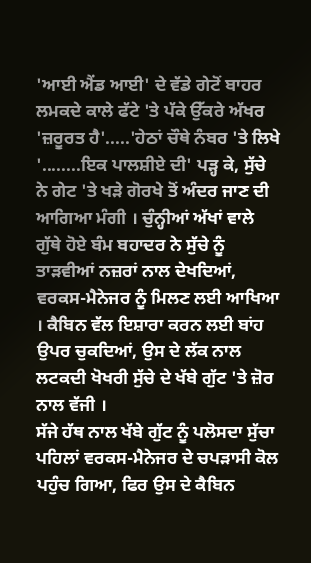'ਆਈ ਐਂਡ ਆਈ' ਦੇ ਵੱਡੇ ਗੇਟੋਂ ਬਾਹਰ ਲਮਕਦੇ ਕਾਲੇ ਫੱਟੇ 'ਤੇ ਪੱਕੇ ਉੱਕਰੇ ਅੱਖਰ 'ਜ਼ਰੂਰਤ ਹੈ'.....'ਹੇਠਾਂ ਚੌਥੇ ਨੰਬਰ 'ਤੇ ਲਿਖੇ '........ਇਕ ਪਾਲਸ਼ੀਏ ਦੀ' ਪੜ੍ਹ ਕੇ, ਸੁੱਚੇ ਨੇ ਗੇਟ 'ਤੇ ਖੜੇ ਗੋਰਖੇ ਤੋਂ ਅੰਦਰ ਜਾਣ ਦੀ ਆਗਿਆ ਮੰਗੀ । ਚੁੰਨ੍ਹੀਆਂ ਅੱਖਾਂ ਵਾਲੇ ਗੁੱਥੇ ਹੋਏ ਬੰਮ ਬਹਾਦਰ ਨੇ ਸੁੱਚੇ ਨੂੰ ਤਾੜਵੀਆਂ ਨਜ਼ਰਾਂ ਨਾਲ ਦੇਖਦਿਆਂ, ਵਰਕਸ-ਮੈਨੇਜਰ ਨੂੰ ਮਿਲਣ ਲਈ ਆਖਿਆ । ਕੈਬਿਨ ਵੱਲ ਇਸ਼ਾਰਾ ਕਰਨ ਲਈ ਬਾਂਹ ਉਪਰ ਚੁਕਦਿਆਂ, ਉਸ ਦੇ ਲੱਕ ਨਾਲ ਲਟਕਦੀ ਖੋਖਰੀ ਸੁੱਚੇ ਦੇ ਖੱਬੇ ਗੁੱਟ 'ਤੇ ਜ਼ੋਰ ਨਾਲ ਵੱਜੀ ।
ਸੱਜੇ ਹੱਥ ਨਾਲ ਖੱਬੇ ਗੁੱਟ ਨੂੰ ਪਲੋਸਦਾ ਸੁੱਚਾ ਪਹਿਲਾਂ ਵਰਕਸ-ਮੈਨੇਜਰ ਦੇ ਚਪੜਾਸੀ ਕੋਲ ਪਹੁੰਚ ਗਿਆ, ਫਿਰ ਉਸ ਦੇ ਕੈਬਿਨ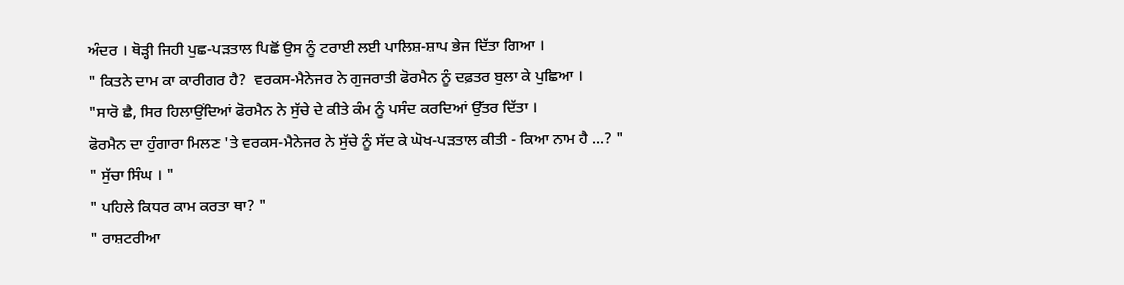ਅੰਦਰ । ਥੋੜ੍ਹੀ ਜਿਹੀ ਪੁਛ-ਪੜਤਾਲ ਪਿਛੋਂ ਉਸ ਨੂੰ ਟਰਾਈ ਲਈ ਪਾਲਿਸ਼-ਸ਼ਾਪ ਭੇਜ ਦਿੱਤਾ ਗਿਆ ।
" ਕਿਤਨੇ ਦਾਮ ਕਾ ਕਾਰੀਗਰ ਹੈ?  ਵਰਕਸ-ਮੈਨੇਜਰ ਨੇ ਗੁਜਰਾਤੀ ਫੋਰਮੈਨ ਨੂੰ ਦਫ਼ਤਰ ਬੁਲਾ ਕੇ ਪੁਛਿਆ ।
"ਸਾਰੋ ਛੈ, ਸਿਰ ਹਿਲਾਉਂਦਿਆਂ ਫੋਰਮੈਨ ਨੇ ਸੁੱਚੇ ਦੇ ਕੀਤੇ ਕੰਮ ਨੂੰ ਪਸੰਦ ਕਰਦਿਆਂ ਉੱਤਰ ਦਿੱਤਾ ।
ਫੋਰਮੈਨ ਦਾ ਹੁੰਗਾਰਾ ਮਿਲਣ 'ਤੇ ਵਰਕਸ-ਮੈਨੇਜਰ ਨੇ ਸੁੱਚੇ ਨੂੰ ਸੱਦ ਕੇ ਘੋਖ-ਪੜਤਾਲ ਕੀਤੀ - ਕਿਆ ਨਾਮ ਹੈ ...? "
" ਸੁੱਚਾ ਸਿੰਘ । "
" ਪਹਿਲੇ ਕਿਧਰ ਕਾਮ ਕਰਤਾ ਥਾ? "
" ਰਾਸ਼ਟਰੀਆ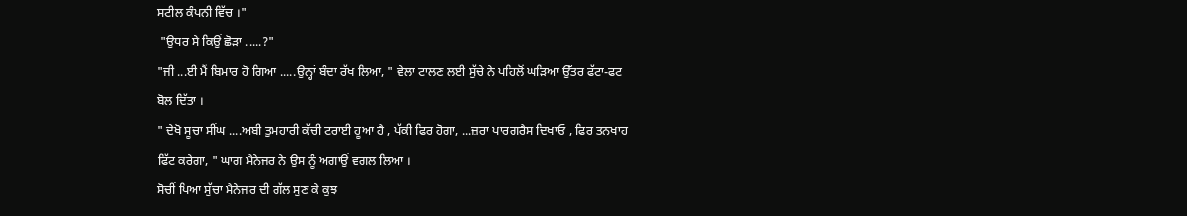ਸਟੀਲ ਕੰਪਨੀ ਵਿੱਚ ।"
 "ਉਧਰ ਸੇ ਕਿਉਂ ਛੋੜਾ .....?"
"ਜੀ ...ਈ ਮੈਂ ਬਿਮਾਰ ਹੋ ਗਿਆ .....ਉਨ੍ਹਾਂ ਬੰਦਾ ਰੱਖ ਲਿਆ, " ਵੇਲਾ ਟਾਲਣ ਲਈ ਸੁੱਚੇ ਨੇ ਪਹਿਲੋਂ ਘੜਿਆ ਉੱਤਰ ਫੱਟਾ-ਫਟ ਬੋਲ ਦਿੱਤਾ ।
" ਦੇਖੋ ਸੂਚਾ ਸੀਂਘ ....ਅਬੀ ਤੁਮਹਾਰੀ ਕੱਚੀ ਟਰਾਈ ਹੂਆ ਹੈ , ਪੱਕੀ ਫਿਰ ਹੋਗਾ, ...ਜ਼ਰਾ ਪਾਰਗਰੈਸ ਦਿਖਾਓ , ਫਿਰ ਤਨਖਾਹ ਫਿੱਟ ਕਰੇਗਾ, " ਘਾਗ ਮੈਨੇਜਰ ਨੇ ਉਸ ਨੂੰ ਅਗਾਉਂ ਵਗਲ ਲਿਆ ।
ਸੋਚੀਂ ਪਿਆ ਸੁੱਚਾ ਮੈਨੇਜਰ ਦੀ ਗੱਲ ਸੁਣ ਕੇ ਕੁਝ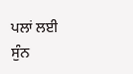ਪਲਾਂ ਲਈ ਸੁੰਨ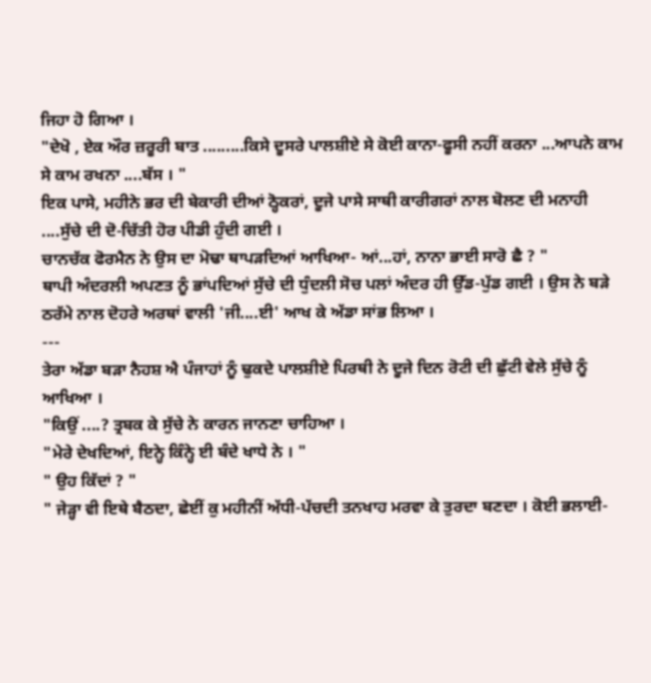ਜਿਹਾ ਹੋ ਗਿਆ ।
"ਦੇਖੋ , ਏਕ ਔਰ ਜ਼ਰੂਰੀ ਬਾਤ .........ਕਿਸੇ ਦੂਸਰੇ ਪਾਲਸ਼ੀਏ ਸੇ ਕੋਈ ਕਾਨਾ-ਫੂਸੀ ਨਹੀਂ ਕਰਨਾ ...ਆਪਨੇ ਕਾਮ ਸੇ ਕਾਮ ਰਖਨਾ ....ਬੱਸ । "
ਇਕ ਪਾਸੇ, ਮਹੀਨੇ ਭਰ ਦੀ ਬੇਕਾਰੀ ਦੀਆਂ ਠ੍ਹੋਕਰਾਂ, ਦੂਜੇ ਪਾਸੇ ਸਾਥੀ ਕਾਰੀਗਰਾਂ ਨਾਲ ਬੋਲਣ ਦੀ ਮਨਾਹੀ ....ਸੁੱਚੇ ਦੀ ਦੋ-ਚਿੱਤੀ ਹੋਰ ਪੀਡੀ ਹੁੰਦੀ ਗਈ ।
ਚਾਨਚੱਕ ਫੋਰਮੈਨ ਨੇ ਉਸ ਦਾ ਮੋਢਾ ਥਾਪੜਦਿਆਂ ਆਖਿਆ- ਆਂ...ਹਾਂ, ਨਾਨਾ ਭਾਈ ਸਾਰੋ ਛੈ ? "
ਥਾਪੀ ਅੰਦਰਲੀ ਅਪਣਤ ਨੂੰ ਭਾਂਪਦਿਆਂ ਸੁੱਚੇ ਦੀ ਧੁੰਦਲੀ ਸੋਚ ਪਲਾਂ ਅੰਦਰ ਹੀ ਉੱਡ-ਪੁੱਡ ਗਈ । ਉਸ ਨੇ ਬੜੇ ਠਰੱਮੇ ਨਾਲ ਦੋਹਰੇ ਅਰਥਾਂ ਵਾਲੀ 'ਜੀ....ਈ' ਆਖ ਕੇ ਅੱਡਾ ਸਾਂਭ ਲਿਆ ।
---
ਤੇਰਾ ਅੱਡਾ ਬੜਾ ਨੈਹਸ਼ ਐ ਪੰਜਾਹਾਂ ਨੂੰ ਢੁਕਦੇ ਪਾਲਸ਼ੀਏ ਪਿਰਥੀ ਨੇ ਦੂਜੇ ਦਿਨ ਰੋਟੀ ਦੀ ਛੁੱਟੀ ਵੇਲੇ ਸੁੱਚੇ ਨੂੰ ਆਖਿਆ ।
"ਕਿਉਂ ....? ਤ੍ਰਬਕ ਕੇ ਸੁੱਚੇ ਨੇ ਕਾਰਨ ਜਾਨਣਾ ਚਾਹਿਆ ।
"ਮੇਰੇ ਦੇਖਦਿਆਂ, ਇਨ੍ਹੇ ਕਿੰਨ੍ਹੇ ਈ ਬੰਦੇ ਖਾਧੇ ਨੇ । "
" ਉਹ ਕਿੱਦਾਂ ? "
" ਜੇੜ੍ਹਾ ਵੀ ਇਥੇ ਬੈਠਦਾ, ਛੇਈਂ ਕੁ ਮਹੀਨੀਂ ਅੱਧੀ-ਪੱਚਦੀ ਤਨਖਾਹ ਮਰਵਾ ਕੇ ਤੁਰਦਾ ਬਣਦਾ । ਕੋਈ ਭਲਾਈ-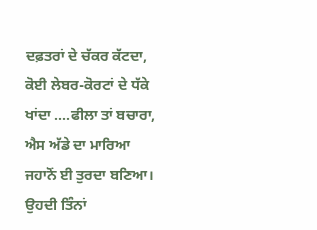ਦਫ਼ਤਰਾਂ ਦੇ ਚੱਕਰ ਕੱਟਦਾ, ਕੋਈ ਲੇਬਰ-ਕੋਰਟਾਂ ਦੇ ਧੱਕੇ ਖਾਂਦਾ ....ਫੀਲਾ ਤਾਂ ਬਚਾਰਾ, ਐਸ ਅੱਡੇ ਦਾ ਮਾਰਿਆ ਜਹਾਨੋਂ ਈ ਤੁਰਦਾ ਬਣਿਆ। ਉਹਦੀ ਤਿੰਨਾਂ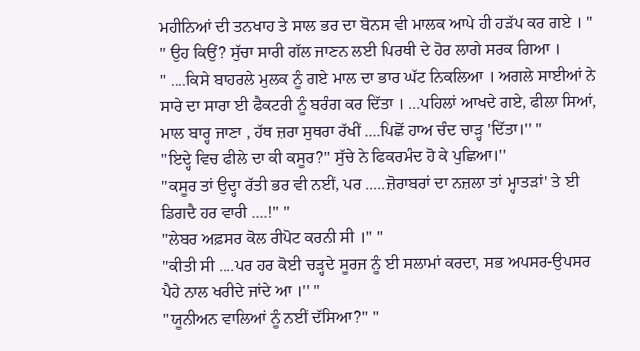ਮਹੀਨਿਆਂ ਦੀ ਤਨਖਾਹ ਤੇ ਸਾਲ ਭਰ ਦਾ ਬੋਨਸ ਵੀ ਮਾਲਕ ਆਪੇ ਹੀ ਹੜੱਪ ਕਰ ਗਏ । "
" ਉਹ ਕਿਉਂ? ਸੁੱਚਾ ਸਾਰੀ ਗੱਲ ਜਾਣਨ ਲਈ ਪਿਰਥੀ ਦੇ ਹੋਰ ਲਾਗੇ ਸਰਕ ਗਿਆ ।
" ....ਕਿਸੇ ਬਾਹਰਲੇ ਮੁਲਕ ਨੂੰ ਗਏ ਮਾਲ ਦਾ ਭਾਰ ਘੱਟ ਨਿਕਲਿਆ । ਅਗਲੇ ਸਾਈਆਂ ਨੇ ਸਾਰੇ ਦਾ ਸਾਰਾ ਈ ਫੈਕਟਰੀ ਨੂੰ ਬਰੰਗ ਕਰ ਦਿੱਤਾ । ...ਪਹਿਲਾਂ ਆਖਦੇ ਗਏ, ਫੀਲਾ ਸਿਆਂ, ਮਾਲ ਬਾਰ੍ਹ ਜਾਣਾ , ਹੱਥ ਜ਼ਰਾ ਸੁਥਰਾ ਰੱਖੀਂ ....ਪਿਛੋਂ ਹਾਅ ਚੰਦ ਚਾੜ੍ਹ 'ਦਿੱਤਾ।'' "
''ਇਦ੍ਹੇ ਵਿਚ ਫੀਲੇ ਦਾ ਕੀ ਕਸੂਰ?'' ਸੁੱਚੇ ਨੇ ਫਿਕਰਮੰਦ ਹੋ ਕੇ ਪੁਛਿਆ।''
''ਕਸੂਰ ਤਾਂ ਉਦ੍ਹਾ ਰੱਤੀ ਭਰ ਵੀ ਨਈਂ, ਪਰ .....ਜ਼ੋਰਾਬਰਾਂ ਦਾ ਨਜ਼ਲਾ ਤਾਂ ਮ੍ਹਾਤੜਾਂ' ਤੇ ਈ ਡਿਗਦੈ ਹਰ ਵਾਰੀ ....!'' "
''ਲੇਬਰ ਅਫ਼ਸਰ ਕੋਲ ਰੀਪੋਟ ਕਰਨੀ ਸੀ ।'' "
''ਕੀਤੀ ਸੀ ....ਪਰ ਹਰ ਕੋਈ ਚੜ੍ਹਦੇ ਸੂਰਜ ਨੂੰ ਈ ਸਲਾਮਾਂ ਕਰਦਾ, ਸਭ ਅਪਸਰ-ਉਪਸਰ ਪੈਹੇ ਨਾਲ ਖਰੀਦੇ ਜਾਂਦੇ ਆ ।'' "
''ਯੂਨੀਅਨ ਵਾਲਿਆਂ ਨੂੰ ਨਈਂ ਦੱਸਿਆ?'' "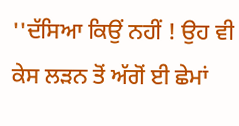''ਦੱਸਿਆ ਕਿਉਂ ਨਹੀਂ ! ਉਹ ਵੀ ਕੇਸ ਲੜਨ ਤੋਂ ਅੱਗੋਂ ਈ ਛੇਮਾਂ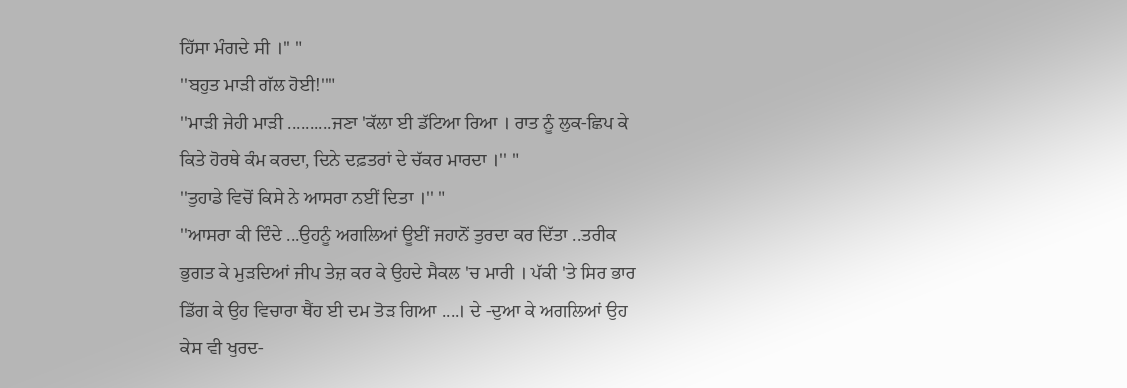ਹਿੱਸਾ ਮੰਗਦੇ ਸੀ ।'' "
''ਬਹੁਤ ਮਾੜੀ ਗੱਲ ਹੋਈ!''"
''ਮਾੜੀ ਜੇਹੀ ਮਾੜੀ ..........ਜਣਾ 'ਕੱਲਾ ਈ ਡੱਟਿਆ ਰਿਆ । ਰਾਤ ਨੂੰ ਲੁਕ-ਛਿਪ ਕੇ ਕਿਤੇ ਹੋਰਥੇ ਕੰਮ ਕਰਦਾ, ਦਿਨੇ ਦਫ਼ਤਰਾਂ ਦੇ ਚੱਕਰ ਮਾਰਦਾ ।'' "
''ਤੁਹਾਡੇ ਵਿਚੋਂ ਕਿਸੇ ਨੇ ਆਸਰਾ ਨਈਂ ਦਿਤਾ ।'' "
''ਆਸਰਾ ਕੀ ਦਿੰਦੇ ...ਉਹਨੂੰ ਅਗਲਿਆਂ ਊਈਂ ਜਹਾਨੋਂ ਤੁਰਦਾ ਕਰ ਦਿੱਤਾ ..ਤਰੀਕ ਭੁਗਤ ਕੇ ਮੁੜਦਿਆਂ ਜੀਪ ਤੇਜ਼ ਕਰ ਕੇ ਉਹਦੇ ਸੈਕਲ 'ਚ ਮਾਰੀ । ਪੱਕੀ 'ਤੇ ਸਿਰ ਭਾਰ ਡਿੱਗ ਕੇ ਉਹ ਵਿਚਾਰਾ ਥੈਂਹ ਈ ਦਮ ਤੋੜ ਗਿਆ ....। ਦੇ -ਦੁਆ ਕੇ ਅਗਲਿਆਂ ਉਹ ਕੇਸ ਵੀ ਖੁਰਦ-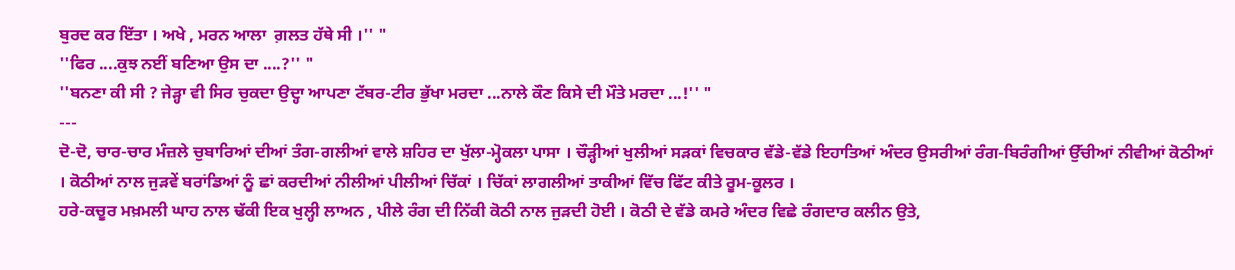ਬੁਰਦ ਕਰ ਇੱਤਾ । ਅਖੇ , ਮਰਨ ਆਲਾ  ਗ਼ਲਤ ਹੱਥੇ ਸੀ ।'' "
''ਫਿਰ ....ਕੁਝ ਨਈਂ ਬਣਿਆ ਉਸ ਦਾ ....?'' "
''ਬਨਣਾ ਕੀ ਸੀ ? ਜੇੜ੍ਹਾ ਵੀ ਸਿਰ ਚੁਕਦਾ ਉਦ੍ਹਾ ਆਪਣਾ ਟੱਬਰ-ਟੀਰ ਭੁੱਖਾ ਮਰਦਾ ...ਨਾਲੇ ਕੌਣ ਕਿਸੇ ਦੀ ਮੌਤੇ ਮਰਦਾ ...!'' "
---
ਦੋ-ਦੋ, ਚਾਰ-ਚਾਰ ਮੰਜ਼ਲੇ ਚੁਬਾਰਿਆਂ ਦੀਆਂ ਤੰਗ-ਗਲੀਆਂ ਵਾਲੇ ਸ਼ਹਿਰ ਦਾ ਖੁੱਲਾ-ਮ੍ਹੋਕਲਾ ਪਾਸਾ । ਚੌੜ੍ਹੀਆਂ ਖੁਲੀਆਂ ਸੜਕਾਂ ਵਿਚਕਾਰ ਵੱਡੇ-ਵੱਡੇ ਇਹਾਤਿਆਂ ਅੰਦਰ ਉਸਰੀਆਂ ਰੰਗ-ਬਿਰੰਗੀਆਂ ਉੱਚੀਆਂ ਨੀਵੀਆਂ ਕੋਠੀਆਂ । ਕੋਠੀਆਂ ਨਾਲ ਜੁੜਵੇਂ ਬਰਾਂਡਿਆਂ ਨੂੰ ਛਾਂ ਕਰਦੀਆਂ ਨੀਲੀਆਂ ਪੀਲੀਆਂ ਚਿੱਕਾਂ । ਚਿੱਕਾਂ ਲਾਗਲੀਆਂ ਤਾਕੀਆਂ ਵਿੱਚ ਫਿੱਟ ਕੀਤੇ ਰੂਮ-ਕੂਲਰ ।
ਹਰੇ-ਕਚੂਰ ਮਖ਼ਮਲੀ ਘਾਹ ਨਾਲ ਢੱਕੀ ਇਕ ਖੁਲ੍ਹੀ ਲਾਅਨ , ਪੀਲੇ ਰੰਗ ਦੀ ਨਿੱਕੀ ਕੋਠੀ ਨਾਲ ਜੁੜਦੀ ਹੋਈ । ਕੋਠੀ ਦੇ ਵੱਡੇ ਕਮਰੇ ਅੰਦਰ ਵਿਛੇ ਰੰਗਦਾਰ ਕਲੀਨ ਉਤੇ,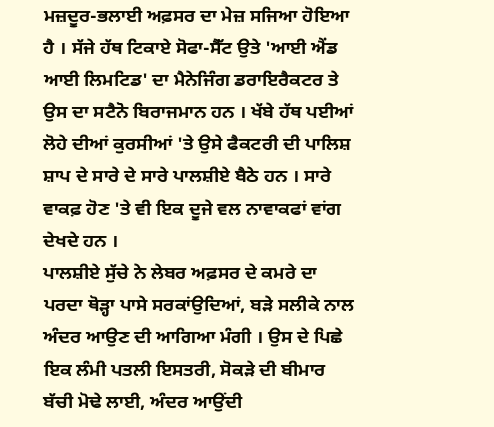ਮਜ਼ਦੂਰ-ਭਲਾਈ ਅਫ਼ਸਰ ਦਾ ਮੇਜ਼ ਸਜਿਆ ਹੋਇਆ ਹੈ । ਸੱਜੇ ਹੱਥ ਟਿਕਾਏ ਸੋਫਾ-ਸੈੱਟ ਉਤੇ 'ਆਈ ਐਂਡ ਆਈ ਲਿਮਟਿਡ' ਦਾ ਮੈਨੇਜਿੰਗ ਡਰਾਇਰੈਕਟਰ ਤੇ ਉਸ ਦਾ ਸਟੈਨੋ ਬਿਰਾਜਮਾਨ ਹਨ । ਖੱਬੇ ਹੱਥ ਪਈਆਂ ਲੋਹੇ ਦੀਆਂ ਕੁਰਸੀਆਂ 'ਤੇ ਉਸੇ ਫੈਕਟਰੀ ਦੀ ਪਾਲਿਸ਼ ਸ਼ਾਪ ਦੇ ਸਾਰੇ ਦੇ ਸਾਰੇ ਪਾਲਸ਼ੀਏ ਬੈਠੇ ਹਨ । ਸਾਰੇ ਵਾਕਫ਼ ਹੋਣ 'ਤੇ ਵੀ ਇਕ ਦੂਜੇ ਵਲ ਨਾਵਾਕਫਾਂ ਵਾਂਗ ਦੇਖਦੇ ਹਨ ।
ਪਾਲਸ਼ੀਏ ਸੁੱਚੇ ਨੇ ਲੇਬਰ ਅਫ਼ਸਰ ਦੇ ਕਮਰੇ ਦਾ ਪਰਦਾ ਥੋੜ੍ਹਾ ਪਾਸੇ ਸਰਕਾਂਉਦਿਆਂ, ਬੜੇ ਸਲੀਕੇ ਨਾਲ ਅੰਦਰ ਆਉਣ ਦੀ ਆਗਿਆ ਮੰਗੀ । ਉਸ ਦੇ ਪਿਛੇ ਇਕ ਲੰਮੀ ਪਤਲੀ ਇਸਤਰੀ, ਸੋਕੜੇ ਦੀ ਬੀਮਾਰ ਬੱਚੀ ਮੋਢੇ ਲਾਈ, ਅੰਦਰ ਆਉਂਦੀ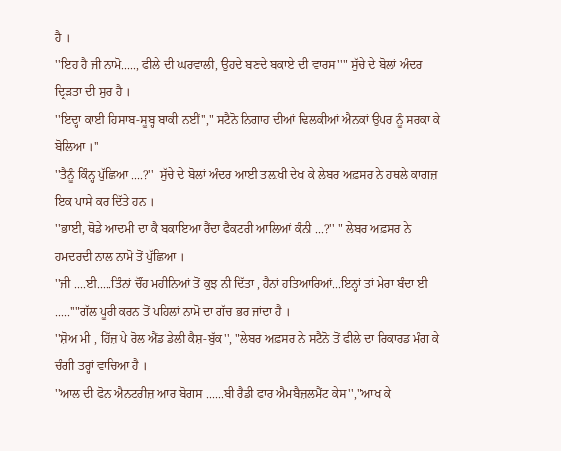ਹੈ ।
''ਇਹ ਹੈ ਜੀ ਨਾਮੋ....., ਫੀਲੇ ਦੀ ਘਰਵਾਲੀ, ਉਹਦੇ ਬਣਦੇ ਬਕਾਏ ਦੀ ਵਾਰਸ''" ਸੁੱਚੇ ਦੇ ਬੋਲਾਂ ਅੰਦਰ ਦ੍ਰਿੜਤਾ ਦੀ ਸੁਰ ਹੈ ।
''ਇਦ੍ਹਾ ਕਾਈ ਹਿਸਾਬ-ਸੂਬ੍ਹ ਬਾਕੀ ਨਈਂ''," ਸਟੈਨੋ ਨਿਗਾਹ ਦੀਆਂ ਢਿਲਕੀਆਂ ਐਨਕਾਂ ਉਪਰ ਨੂੰ ਸਰਕਾ ਕੇ ਬੋਲਿਆ ।''
''ਤੈਨੂੰ ਕਿੰਨ੍ਹ ਪੁੱਛਿਆ ....?''  ਸੁੱਚੇ ਦੇ ਬੋਲਾਂ ਅੰਦਰ ਆਈ ਤਲ਼ਖੀ ਦੇਖ ਕੇ ਲੇਬਰ ਅਫ਼ਸਰ ਨੇ ਹਥਲੇ ਕਾਗਜ਼ ਇਕ ਪਾਸੇ ਕਰ ਦਿੱਤੇ ਹਨ ।
''ਭਾਈ, ਥੋਡੇ ਆਦਮੀ ਦਾ ਕੈ ਬਕਾਇਆ ਰੈਂਦਾ ਫੈਕਟਰੀ ਆਲਿਆਂ ਕੰਨੀ ...?'' " ਲੇਬਰ ਅਫ਼ਸਰ ਨੇ ਹਮਦਰਦੀ ਨਾਲ ਨਾਮੋ ਤੋਂ ਪੁੱਛਿਆ ।
''ਜੀ ....ਈ.....ਤਿੰਨਾਂ ਚੌਂਹ ਮਹੀਨਿਆਂ ਤੋਂ ਕੁਝ ਨੀ ਦਿੱਤਾ , ਹੈਨਾਂ ਹਤਿਆਰਿਆਂ...ਇਨ੍ਹਾਂ ਤਾਂ ਮੇਰਾ ਬੰਦਾ ਈ .....''"ਗੱਲ ਪੂਰੀ ਕਰਨ ਤੋਂ ਪਹਿਲਾਂ ਨਾਮੋ ਦਾ ਗੱਚ ਭਰ ਜਾਂਦਾ ਹੈ ।
''ਸ਼ੋਅ ਮੀ , ਹਿੱਜ਼ ਪੇ ਰੋਲ ਐਂਡ ਡੇਲੀ ਕੈਸ਼-ਬੁੱਕ'', "ਲੇਬਰ ਅਫ਼ਸਰ ਨੇ ਸਟੈਨੋ ਤੋਂ ਫੀਲੇ ਦਾ ਰਿਕਾਰਡ ਮੰਗ ਕੇ ਚੰਗੀ ਤਰ੍ਹਾਂ ਵਾਚਿਆ ਹੈ ।
''ਆਲ ਦੀ ਫੋਨ ਐਨਟਰੀਜ਼ ਆਰ ਬੋਗਸ ......ਬੀ ਰੈਡੀ ਫਾਰ ਐਮਬੈਜ਼ਲਮੈਂਟ ਕੇਸ'',"ਆਖ ਕੇ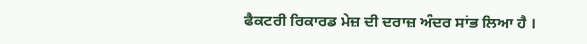ਫੈਕਟਰੀ ਰਿਕਾਰਡ ਮੇਜ਼ ਦੀ ਦਰਾਜ਼ ਅੰਦਰ ਸਾਂਭ ਲਿਆ ਹੈ ।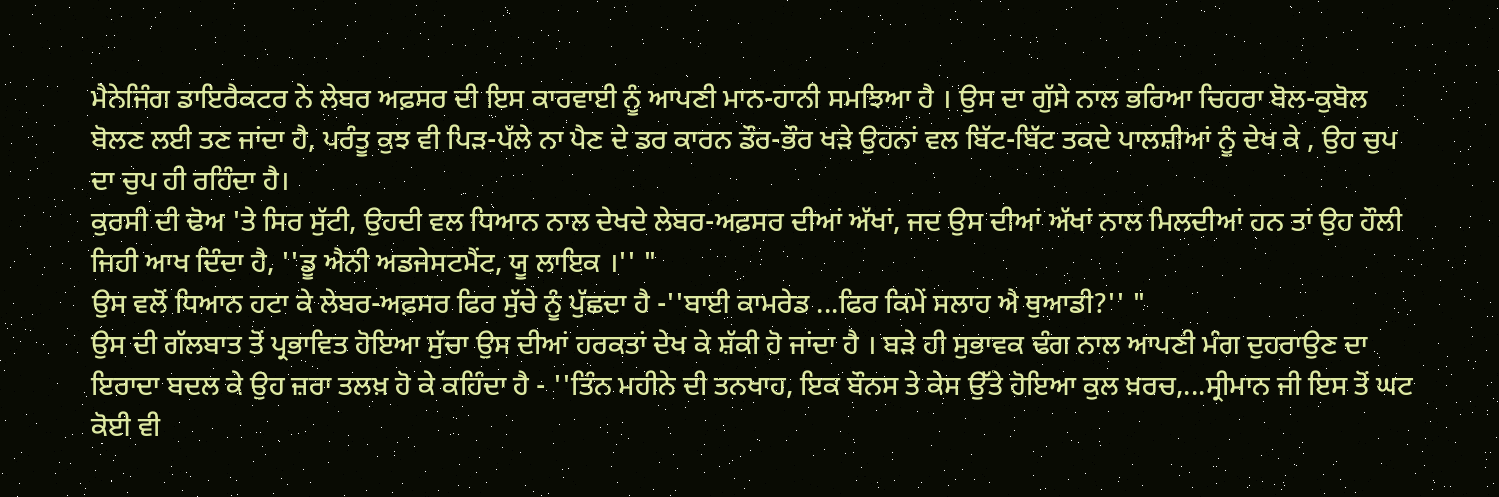ਮੈਨੇਜਿੰਗ ਡਾਇਰੈਕਟਰ ਨੇ ਲੇਬਰ ਅਫ਼ਸਰ ਦੀ ਇਸ ਕਾਰਵਾਈ ਨੂੰ ਆਪਣੀ ਮਾਨ-ਹਾਨੀ ਸਮਝਿਆ ਹੈ । ਉਸ ਦਾ ਗੁੱਸੇ ਨਾਲ ਭਰਿਆ ਚਿਹਰਾ ਬੋਲ-ਕੁਬੋਲ ਬੋਲਣ ਲਈ ਤਣ ਜਾਂਦਾ ਹੈ, ਪਰੰਤੂ ਕੁਝ ਵੀ ਪਿੜ-ਪੱਲੇ ਨਾ ਪੈਣ ਦੇ ਡਰ ਕਾਰਨ ਡੌਰ-ਭੌਰ ਖੜੇ ਉਹਨਾਂ ਵਲ ਬਿੱਟ-ਬਿੱਟ ਤਕਦੇ ਪਾਲਸ਼ੀਆਂ ਨੂੰ ਦੇਖ ਕੇ , ਉਹ ਚੁਪ ਦਾ ਚੁਪ ਹੀ ਰਹਿੰਦਾ ਹੈ।
ਕੁਰਸੀ ਦੀ ਢੋਅ 'ਤੇ ਸਿਰ ਸੁੱਟੀ, ਉਹਦੀ ਵਲ ਧਿਆਨ ਨਾਲ ਦੇਖਦੇ ਲੇਬਰ-ਅਫ਼ਸਰ ਦੀਆਂ ਅੱਖਾਂ, ਜਦ ਉਸ ਦੀਆਂ ਅੱਖਾਂ ਨਾਲ ਮਿਲਦੀਆਂ ਹਨ ਤਾਂ ਉਹ ਹੌਲੀ ਜਿਹੀ ਆਖ ਦਿੰਦਾ ਹੈ, ''ਡੂ ਐਨੀ ਅਡਜੇਸਟਮੈਂਟ, ਯੂ ਲਾਇਕ ।'' "
ਉਸ ਵਲੋਂ ਧਿਆਨ ਹਟਾ ਕੇ ਲੇਬਰ-ਅਫ਼ਸਰ ਫਿਰ ਸੁੱਚੇ ਨੂੰ ਪੁੱਛਦਾ ਹੈ -''ਬਾਈ ਕਾਮਰੇਡ ...ਫਿਰ ਕਿਮੇਂ ਸਲਾਹ ਐ ਥੁਆਡੀ?'' "
ਉਸ ਦੀ ਗੱਲਬਾਤ ਤੋਂ ਪ੍ਰਭਾਵਿਤ ਹੋਇਆ ਸੁੱਚਾ ਉਸ ਦੀਆਂ ਹਰਕਤਾਂ ਦੇਖ ਕੇ ਸ਼ੱਕੀ ਹੋ ਜਾਂਦਾ ਹੈ । ਬੜੇ ਹੀ ਸੁਭਾਵਕ ਢੰਗ ਨਾਲ ਆਪਣੀ ਮੰਗ ਦੁਹਰਾਉਣ ਦਾ ਇਰਾਦਾ ਬਦਲ ਕੇ ਉਹ ਜ਼ਰਾ ਤਲਖ਼ ਹੋ ਕੇ ਕਹਿੰਦਾ ਹੈ - ''ਤਿੰਨ ਮਹੀਨੇ ਦੀ ਤਨਖਾਹ, ਇਕ ਬੌਨਸ ਤੇ ਕੇਸ ਉੱਤੇ ਹੋਇਆ ਕੁਲ ਖ਼ਰਚ,...ਸ੍ਰੀਮਾਨ ਜੀ ਇਸ ਤੋਂ ਘਟ ਕੋਈ ਵੀ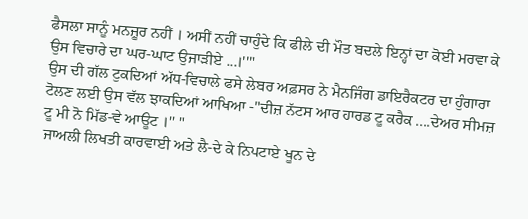ਫੈਸਲਾ ਸਾਨੂੰ ਮਨਜ਼ੂਰ ਨਹੀਂ । ਅਸੀਂ ਨਹੀਂ ਚਾਹੁੰਦੇ ਕਿ ਫੀਲੇ ਦੀ ਮੌਤ ਬਦਲੇ ਇਨ੍ਹਾਂ ਦਾ ਕੋਈ ਮਰਵਾ ਕੇ ਉਸ ਵਿਚਾਰੇ ਦਾ ਘਰ-ਘਾਟ ਉਜਾੜੀਏ ...।''"
ਉਸ ਦੀ ਗੱਲ ਟੁਕਦਿਆਂ ਅੱਧ-ਵਿਚਾਲੇ ਫਸੇ ਲੇਬਰ ਅਫ਼ਸਰ ਨੇ ਮੈਨਜਿੰਗ ਡਾਇਰੈਕਟਰ ਦਾ ਹੁੰਗਾਰਾ ਟੋਲਣ ਲਈ ਉਸ ਵੱਲ ਝਾਕਦਿਆਂ ਆਖਿਆ -"ਦੀਜ਼ ਨੱਟਸ ਆਰ ਹਾਰਡ ਟੂ ਕਰੈਕ ....ਦੇਅਰ ਸੀਮਜ਼ ਟੂ ਮੀ ਨੋ ਮਿੱਡ-ਵੇ ਆਊਟ ।'' "
ਜਾਅਲੀ ਲਿਖਤੀ ਕਾਰਵਾਈ ਅਤੇ ਲੈ-ਦੇ ਕੇ ਨਿਪਟਾਏ ਖੂਨ ਦੇ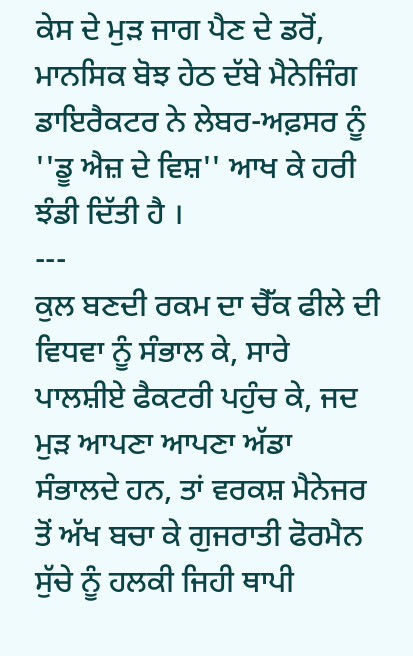ਕੇਸ ਦੇ ਮੁੜ ਜਾਗ ਪੈਣ ਦੇ ਡਰੋਂ, ਮਾਨਸਿਕ ਬੋਝ ਹੇਠ ਦੱਬੇ ਮੈਨੇਜਿੰਗ ਡਾਇਰੈਕਟਰ ਨੇ ਲੇਬਰ-ਅਫ਼ਸਰ ਨੂੰ ''ਡੂ ਐਜ਼ ਦੇ ਵਿਸ਼'' ਆਖ ਕੇ ਹਰੀ ਝੰਡੀ ਦਿੱਤੀ ਹੈ ।
---
ਕੁਲ ਬਣਦੀ ਰਕਮ ਦਾ ਚੈੱਕ ਫੀਲੇ ਦੀ ਵਿਧਵਾ ਨੂੰ ਸੰਭਾਲ ਕੇ, ਸਾਰੇ ਪਾਲਸ਼ੀਏ ਫੈਕਟਰੀ ਪਹੁੰਚ ਕੇ, ਜਦ ਮੁੜ ਆਪਣਾ ਆਪਣਾ ਅੱਡਾ ਸੰਭਾਲਦੇ ਹਨ, ਤਾਂ ਵਰਕਸ਼ ਮੈਨੇਜਰ ਤੋਂ ਅੱਖ ਬਚਾ ਕੇ ਗੁਜਰਾਤੀ ਫੋਰਮੈਨ ਸੁੱਚੇ ਨੂੰ ਹਲਕੀ ਜਿਹੀ ਥਾਪੀ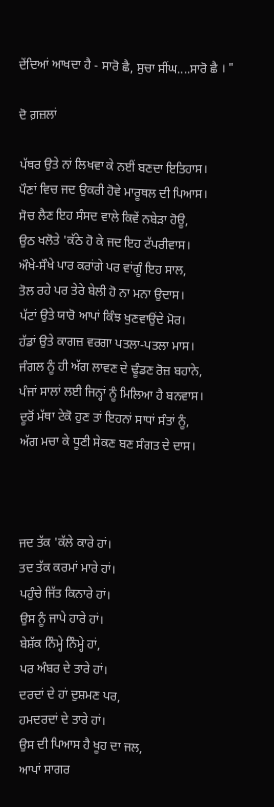ਦੇਂਦਿਆਂ ਆਖਦਾ ਹੈ - ਸਾਰੋ ਛੈ, ਸੁਚਾ ਸੀਂਘ....ਸਾਰੋ ਛੈ । "

ਦੋ ਗ਼ਜ਼ਲਾਂ

ਪੱਥਰ ਉਤੇ ਨਾਂ ਲਿਖਵਾ ਕੇ ਨਈਂ ਬਣਦਾ ਇਤਿਹਾਸ।
ਪੌਣਾਂ ਵਿਚ ਜਦ ਉਕਰੀ ਹੋਵੇ ਮਾਰੂਥਲ ਦੀ ਪਿਆਸ।
ਸੋਚ ਲੈਣ ਇਹ ਸੰਸਦ ਵਾਲੇ ਕਿਵੇਂ ਨਬੇੜਾ ਹੋਊ,
ਉਠ ਖਲੋਤੇ 'ਕੱਠੇ ਹੋ ਕੇ ਜਦ ਇਹ ਟੱਪਰੀਵਾਸ।
ਔਖੇ-ਸੌਖੇ ਪਾਰ ਕਰਾਂਗੇ ਪਰ ਵਾਂਗੂੰ ਇਹ ਸਾਲ,
ਤੋਲ ਰਹੇ ਪਰ ਤੇਰੇ ਬੇਲੀ ਹੋ ਨਾ ਮਨਾ ਉਦਾਸ।
ਪੱਟਾਂ ਉਤੇ ਯਾਰੋ ਆਪਾਂ ਕਿੰਝ ਖੁਣਵਾਉਂਦੇ ਮੋਰ।
ਹੱਡਾਂ ਉਤੇ ਕਾਗਜ਼ ਵਰਗਾ ਪਤਲਾ-ਪਤਲਾ ਮਾਸ।
ਜੰਗਲ ਨੂੰ ਹੀ ਅੱਗ ਲਾਵਣ ਦੇ ਢੂੰਡਣ ਰੋਜ਼ ਬਹਾਨੇ,
ਪੰਜਾਂ ਸਾਲਾਂ ਲਈ ਜਿਨ੍ਹਾਂ ਨੂੰ ਮਿਲਿਆ ਹੈ ਬਨਵਾਸ।
ਦੂਰੋਂ ਮੱਥਾ ਟੇਕੋ ਹੁਣ ਤਾਂ ਇਹਨਾਂ ਸਾਧਾਂ ਸੰਤਾਂ ਨੂੰ,
ਅੱਗ ਮਚਾ ਕੇ ਧੂਣੀ ਸੇਕਣ ਬਣ ਸੰਗਤ ਦੇ ਦਾਸ।



ਜਦ ਤੱਕ 'ਕੱਲੇ ਕਾਰੇ ਹਾਂ।
ਤਦ ਤੱਕ ਕਰਮਾਂ ਮਾਰੇ ਹਾਂ।
ਪਹੁੰਚੇ ਜਿੱਤ ਕਿਨਾਰੇ ਹਾਂ।
ਉਸ ਨੂੰ ਜਾਪੇ ਹਾਰੇ ਹਾਂ।
ਬੇਸ਼ੱਕ ਨਿੰਮ੍ਹੇ ਨਿੰਮ੍ਹੇ ਹਾਂ,
ਪਰ ਅੰਬਰ ਦੇ ਤਾਰੇ ਹਾਂ।
ਦਰਦਾਂ ਦੇ ਹਾਂ ਦੁਸ਼ਮਣ ਪਰ,
ਹਮਦਰਦਾਂ ਦੇ ਤਾਰੇ ਹਾਂ।
ਉਸ ਦੀ ਪਿਆਸ ਹੈ ਖੂਹ ਦਾ ਜਲ,
ਆਪਾਂ ਸਾਗਰ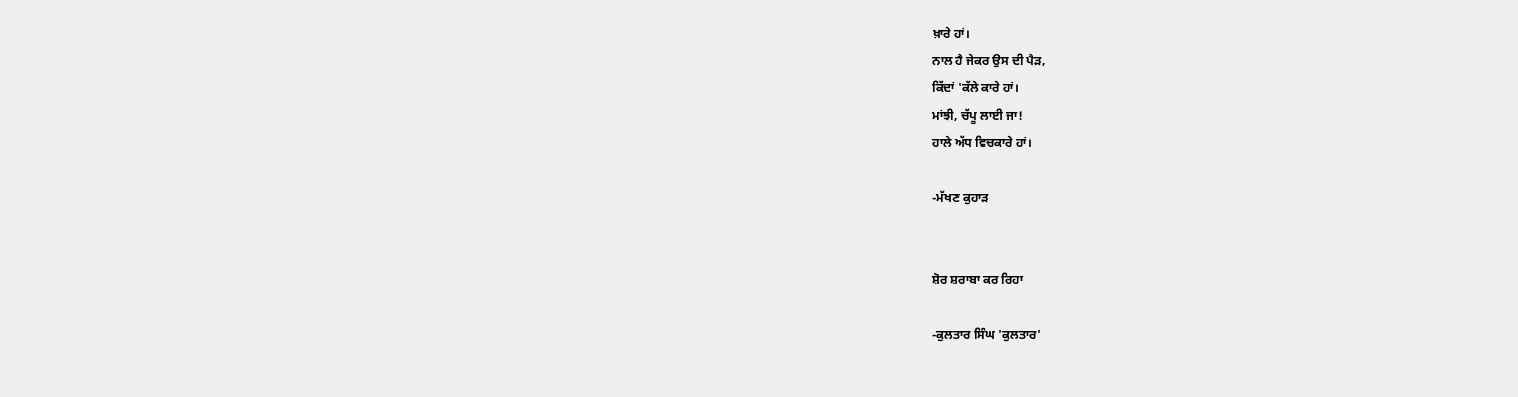ਖ਼ਾਰੇ ਹਾਂ।
ਨਾਲ ਹੈ ਜੇਕਰ ਉਸ ਦੀ ਪੈੜ,
ਕਿੱਦਾਂ 'ਕੱਲੇ ਕਾਰੇ ਹਾਂ।
ਮਾਂਝੀ, ਚੱਪੂ ਲਾਈ ਜਾ!
ਹਾਲੇ ਅੱਧ ਵਿਚਕਾਰੇ ਹਾਂ।

-ਮੱਖਣ ਕੁਹਾੜ


ਸ਼ੋਰ ਸ਼ਰਾਬਾ ਕਰ ਰਿਹਾ

-ਕੁਲਤਾਰ ਸਿੰਘ 'ਕੁਲਤਾਰ'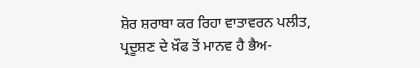ਸ਼ੋਰ ਸ਼ਰਾਬਾ ਕਰ ਰਿਹਾ ਵਾਤਾਵਰਨ ਪਲੀਤ,
ਪ੍ਰਦੂਸ਼ਣ ਦੇ ਖ਼ੌਫ ਤੋਂ ਮਾਨਵ ਹੈ ਭੈਅ-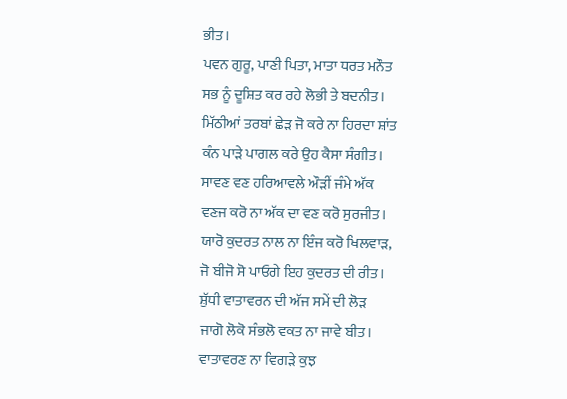ਭੀਤ।
ਪਵਨ ਗੁਰੂ, ਪਾਣੀ ਪਿਤਾ, ਮਾਤਾ ਧਰਤ ਮਨੌਤ
ਸਭ ਨੂੰ ਦੂਸ਼ਿਤ ਕਰ ਰਹੇ ਲੋਭੀ ਤੇ ਬਦਨੀਤ।
ਮਿੱਠੀਆਂ ਤਰਬਾਂ ਛੇੜ ਜੋ ਕਰੇ ਨਾ ਹਿਰਦਾ ਸ਼ਾਂਤ
ਕੰਨ ਪਾੜੇ ਪਾਗਲ ਕਰੇ ਉਹ ਕੈਸਾ ਸੰਗੀਤ।
ਸਾਵਣ ਵਣ ਹਰਿਆਵਲੇ ਔੜੀਂ ਜੰਮੇ ਅੱਕ
ਵਣਜ ਕਰੋ ਨਾ ਅੱਕ ਦਾ ਵਣ ਕਰੋ ਸੁਰਜੀਤ।
ਯਾਰੋ ਕੁਦਰਤ ਨਾਲ ਨਾ ਇੰਜ ਕਰੋ ਖਿਲਵਾੜ,
ਜੋ ਬੀਜੋ ਸੋ ਪਾਓਗੇ ਇਹ ਕੁਦਰਤ ਦੀ ਰੀਤ।
ਸ਼ੁੱਧੀ ਵਾਤਾਵਰਨ ਦੀ ਅੱਜ ਸਮੇਂ ਦੀ ਲੋੜ
ਜਾਗੋ ਲੋਕੋ ਸੰਭਲੋ ਵਕਤ ਨਾ ਜਾਵੇ ਬੀਤ।
ਵਾਤਾਵਰਣ ਨਾ ਵਿਗੜੇ ਕੁਝ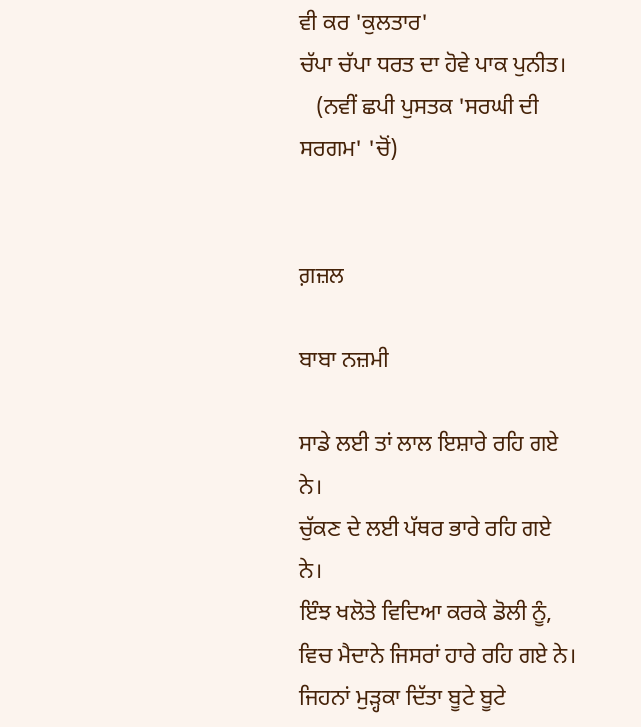ਵੀ ਕਰ 'ਕੁਲਤਾਰ'
ਚੱਪਾ ਚੱਪਾ ਧਰਤ ਦਾ ਹੋਵੇ ਪਾਕ ਪੁਨੀਤ।
   (ਨਵੀਂ ਛਪੀ ਪੁਸਤਕ 'ਸਰਘੀ ਦੀ ਸਰਗਮ' 'ਚੋਂ)


ਗ਼ਜ਼ਲ

ਬਾਬਾ ਨਜ਼ਮੀ

ਸਾਡੇ ਲਈ ਤਾਂ ਲਾਲ ਇਸ਼ਾਰੇ ਰਹਿ ਗਏ ਨੇ।
ਚੁੱਕਣ ਦੇ ਲਈ ਪੱਥਰ ਭਾਰੇ ਰਹਿ ਗਏ ਨੇ।
ਇੰਝ ਖਲੋਤੇ ਵਿਦਿਆ ਕਰਕੇ ਡੋਲੀ ਨੂੰ,
ਵਿਚ ਮੈਦਾਨੇ ਜਿਸਰਾਂ ਹਾਰੇ ਰਹਿ ਗਏ ਨੇ।
ਜਿਹਨਾਂ ਮੁੜ੍ਹਕਾ ਦਿੱਤਾ ਬੂਟੇ ਬੂਟੇ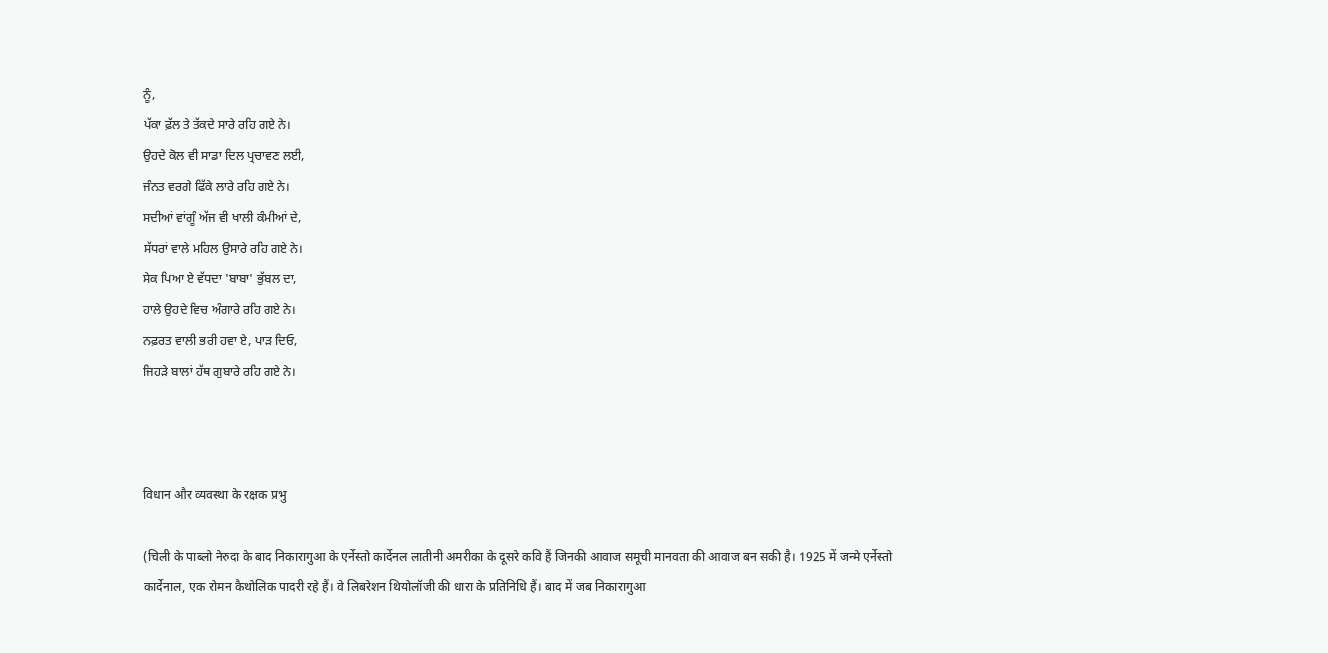ਨੂੰ,
ਪੱਕਾ ਫ਼ੱਲ ਤੇ ਤੱਕਦੇ ਸਾਰੇ ਰਹਿ ਗਏ ਨੇ।
ਉਹਦੇ ਕੋਲ ਵੀ ਸਾਡਾ ਦਿਲ ਪ੍ਰਚਾਵਣ ਲਈ,
ਜੰਨਤ ਵਰਗੇ ਫਿੱਕੇ ਲਾਰੇ ਰਹਿ ਗਏ ਨੇ।
ਸਦੀਆਂ ਵਾਂਗੂੰ ਅੱਜ ਵੀ ਖਾਲੀ ਕੰਮੀਆਂ ਦੇ,
ਸੱਧਰਾਂ ਵਾਲੇ ਮਹਿਲ ਉਸਾਰੇ ਰਹਿ ਗਏ ਨੇ।
ਸੇਕ ਪਿਆ ਏ ਵੱਧਦਾ 'ਬਾਬਾ' ਭੁੱਬਲ ਦਾ,
ਹਾਲੇ ਉਹਦੇ ਵਿਚ ਅੰਗਾਰੇ ਰਹਿ ਗਏ ਨੇ।
ਨਫ਼ਰਤ ਵਾਲੀ ਭਰੀ ਹਵਾ ਏ, ਪਾੜ ਦਿਓ,
ਜਿਹੜੇ ਬਾਲਾਂ ਹੱਥ ਗੁਬਾਰੇ ਰਹਿ ਗਏ ਨੇ।



विधान और व्यवस्था के रक्षक प्रभु

(चिली के पाब्लो नेरुदा के बाद निकारागुआ के एर्नेस्तो कार्देनल लातीनी अमरीका के दूसरे कवि हैं जिनकी आवाज समूची मानवता की आवाज बन सकी है। 1925 में जन्मे एर्नेस्तो कार्देनाल, एक रोमन कैथोलिक पादरी रहे हैं। वे लिबरेशन थियोलॉजी की धारा के प्रतिनिधि हैं। बाद में जब निकारागुआ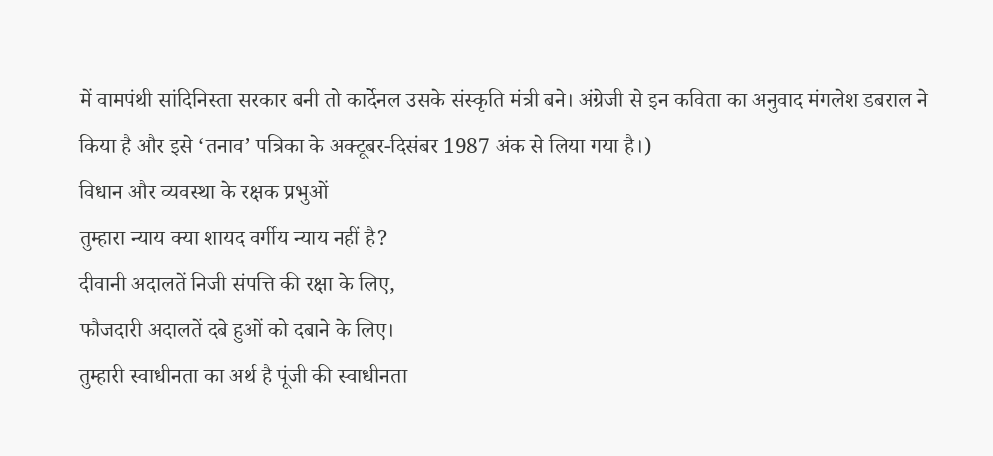में वामपंथी सांदिनिस्ता सरकार बनी तो कार्देनल उसके संस्कृति मंत्री बने। अंग्रेजी से इन कविता का अनुवाद मंगलेश डबराल ने किया है और इसे ‘तनाव’ पत्रिका के अक्टूबर-दिसंबर 1987 अंक से लिया गया है।)
विधान और व्यवस्था के रक्षक प्रभुओं
तुम्हारा न्याय क्या शायद वर्गीय न्याय नहीं है?
दीवानी अदालतें निजी संपत्ति की रक्षा के लिए,
फौजदारी अदालतें दबे हुओं को दबाने के लिए।
तुम्हारी स्वाधीनता का अर्थ है पूंजी की स्वाधीनता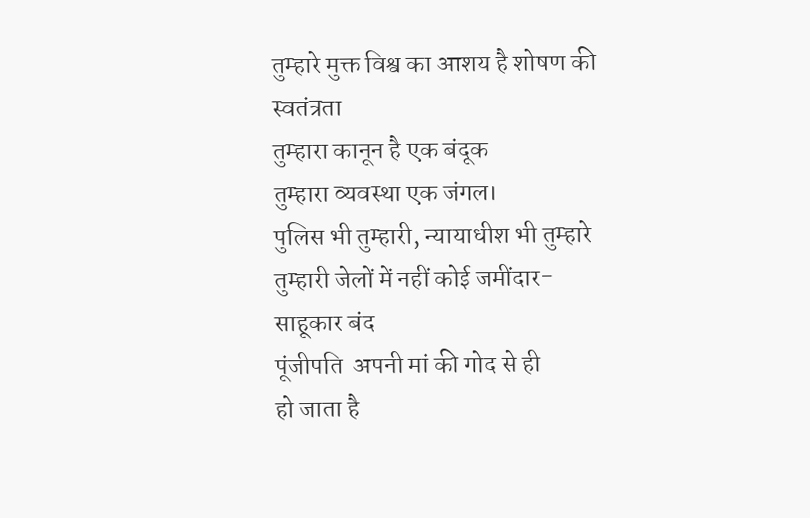तुम्हारे मुक्त विश्व का आशय है शोषण की स्वतंत्रता
तुम्हारा कानून है एक बंदूक
तुम्हारा व्यवस्था एक जंगल।
पुलिस भी तुम्हारी, न्यायाधीश भी तुम्हारे
तुम्हारी जेलों में नहीं कोई जमींदार-साहूकार बंद
पूंजीपति  अपनी मां की गोद से ही
हो जाता है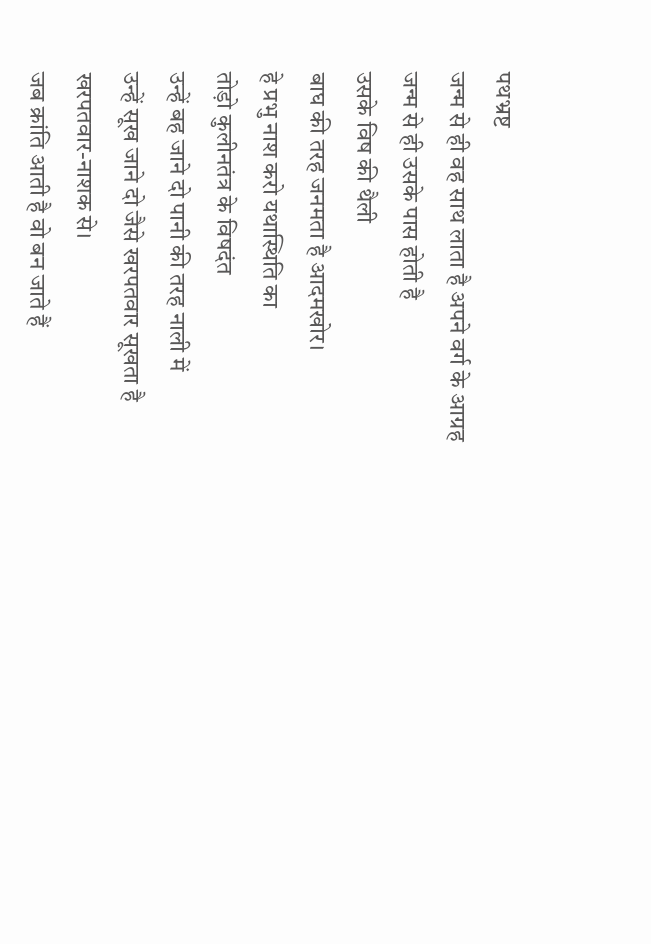पथभ्रष्ट
जन्म से ही वह साथ लाता है अपने वर्ग के आग्रह
जन्म से ही उसके पास होती है
उसके विष की थैली
बाघ की तरह जनमता है आदमखोर।
हे प्रभु नाश करो यथास्थिति का
तोड़ो कुलीनतंत्र के विषदंत
उन्हें बह जाने दो पानी की तरह नाली में
उन्हें सूख जाने दो जैसे खरपतवार सूखता है
खरपतवार-नाशक से।
जब क्रांति आती है वो बन जाते हैं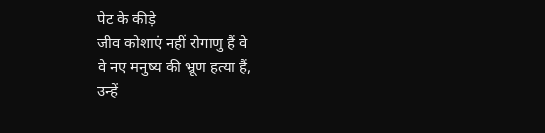पेट के कीड़े
जीव कोशाएं नहीं रोगाणु हैं वे
वे नए मनुष्य की भ्रूण हत्या हैं,
उन्हें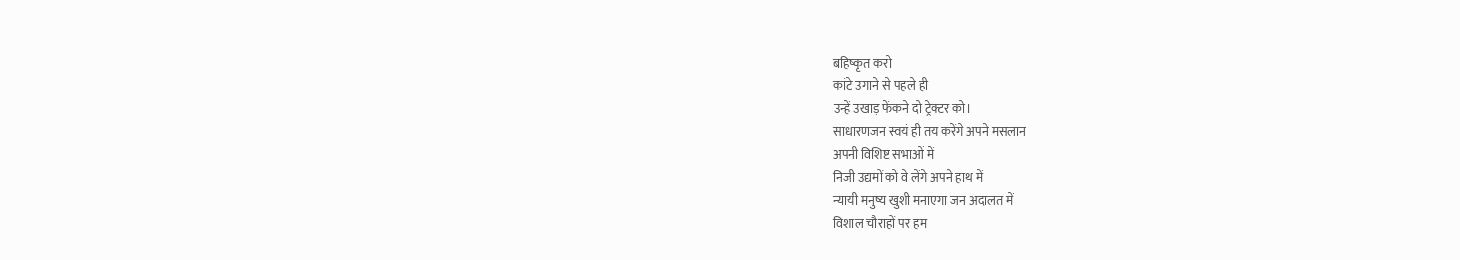बहिष्कृत करो
कांटे उगाने से पहले ही
उन्हें उखाड़ फेंकने दो ट्रेक्टर को।
साधारणजन स्वयं ही तय करेंगे अपने मसलान
अपनी विशिष्ट सभाओं में
निजी उद्यमों को वे लेंगे अपने हाथ में
न्यायी मनुष्य खुशी मनाएगा जन अदालत में
विशाल चौराहों पर हम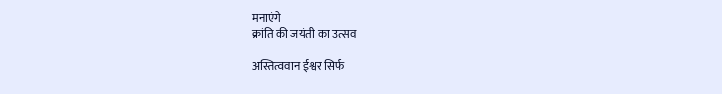मनाएंगे
क्रांति की जयंती का उत्सव

अस्तित्ववान ईश्वर सिर्फ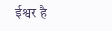ईश्वर है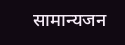सामान्यजन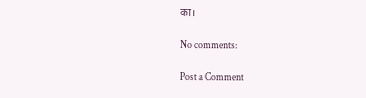का।

No comments:

Post a Comment